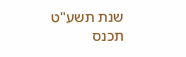שנת תשע"ט תכנס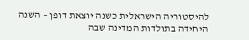להיסטוריה הישראלית כשנה יוצאת דופן – השנה היחידה בתולדות המדינה שבה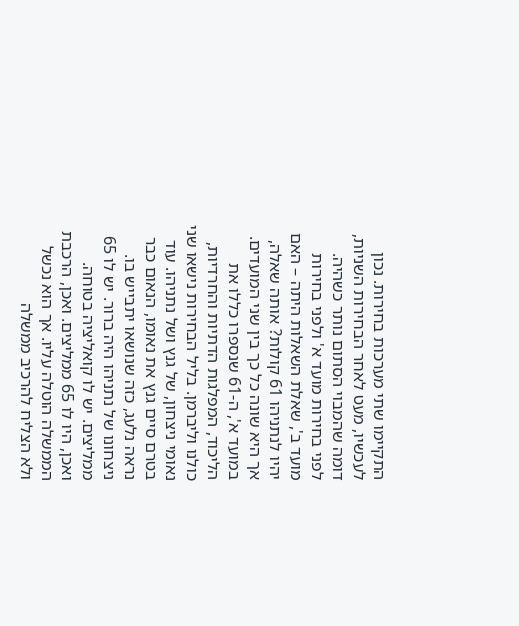התקיימו שתי מערכות בחירות. נכון לעכשיו, מעט לאחר הבחירות השניות, דומה שהמבוי הסתום נותר כשהיה.
לפני בחירות מועד א' ולפני בחירות מועד ב', שאלת השאלות היתה – האם יהיו לנתניהו 61 קולות? אותה שאלה, אך היא שונה כל כך בין שני המועדים. במועד א', ה-61 שנספרו כללו את הליכוד, המפלגות הדתיות והחרדיות, כולנו וליברמן. בליל הבחירות נישאו שני נאומי ניצחון, של גנץ ושל נתניהו. עוד בטרם סיים גנץ את נאומו, הנאום כבר נראה נלעג, כזה שנושאו יתבייש בו. ניצחונו של נתניהו היה ברור. יש לו 65 ממליצים. יש לו קואליציה בטוחה.
ואכן, היו לו 65 ממליצים. ואכן, הרכבת הממשלה הוטלה עליו. אך הוא נכשל ולא הצליח להרכיב ממשלה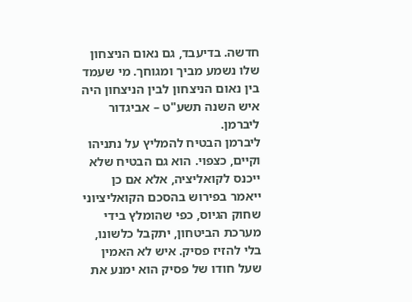חדשה. בדיעבד, גם נאום הניצחון שלו נשמע מביך ומגוחך. מי שעמד בין נאום הניצחון לבין הניצחון היה איש השנה תשע"ט – אביגדור ליברמן.
ליברמן הבטיח להמליץ על נתניהו וקיים, כצפוי. הוא גם הבטיח שלא ייכנס לקואליציה, אלא אם כן ייאמר בפירוש בהסכם הקואליציוני שחוק הגיוס, כפי שהומלץ בידי מערכת הביטחון, יתקבל כלשונו, בלי להזיז פסיק. איש לא האמין שעל חודו של פסיק הוא ימנע את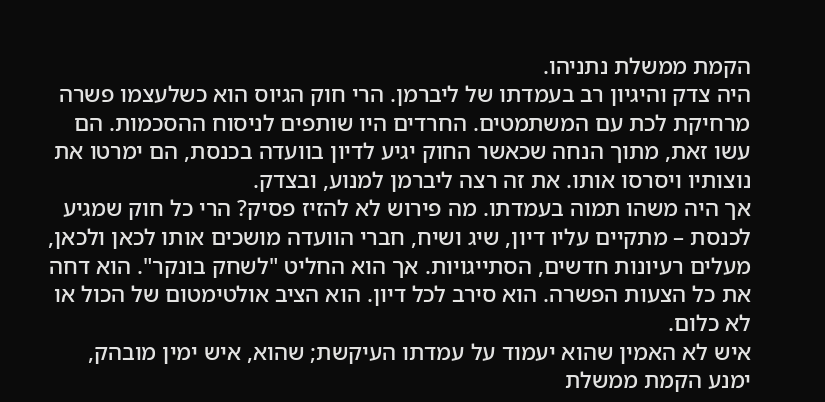הקמת ממשלת נתניהו.
היה צדק והיגיון רב בעמדתו של ליברמן. הרי חוק הגיוס הוא כשלעצמו פשרה מרחיקת לכת עם המשתמטים. החרדים היו שותפים לניסוח ההסכמות. הם עשו זאת, מתוך הנחה שכאשר החוק יגיע לדיון בוועדה בכנסת, הם ימרטו את נוצותיו ויסרסו אותו. את זה רצה ליברמן למנוע, ובצדק.
אך היה משהו תמוה בעמדתו. מה פירוש לא להזיז פסיק? הרי כל חוק שמגיע לכנסת – מתקיים עליו דיון, שיג ושיח, חברי הוועדה מושכים אותו לכאן ולכאן, מעלים רעיונות חדשים, הסתייגויות. אך הוא החליט "לשחק בונקר". הוא דחה את כל הצעות הפשרה. הוא סירב לכל דיון. הוא הציב אולטימטום של הכול או לא כלום.
איש לא האמין שהוא יעמוד על עמדתו העיקשת; שהוא, איש ימין מובהק, ימנע הקמת ממשלת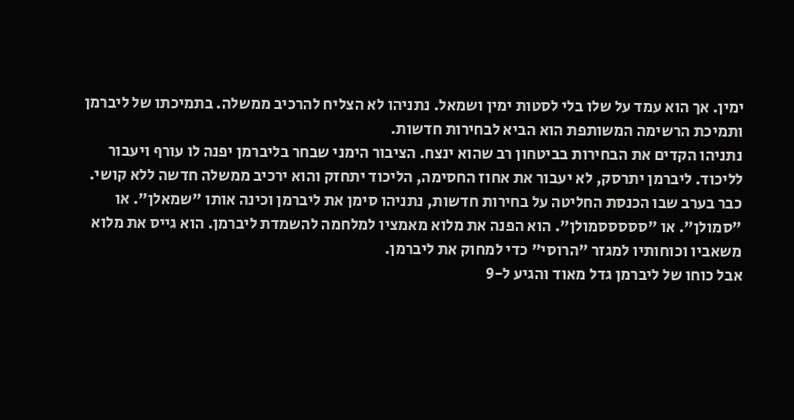ימין. אך הוא עמד על שלו בלי לסטות ימין ושמאל. נתניהו לא הצליח להרכיב ממשלה. בתמיכתו של ליברמן ותמיכת הרשימה המשותפת הוא הביא לבחירות חדשות.
נתניהו הקדים את הבחירות בביטחון רב שהוא ינצח. הציבור הימני שבחר בליברמן יפנה לו עורף ויעבור לליכוד. ליברמן יתרסק, לא יעבור את אחוז החסימה, הליכוד יתחזק והוא ירכיב ממשלה חדשה ללא קושי.
כבר בערב שבו הכנסת החליטה על בחירות חדשות, נתניהו סימן את ליברמן וכינה אותו "שמאלן". או "סמולן". או "סססססמולן". הוא הפנה את מלוא מאמציו למלחמה להשמדת ליברמן. הוא גייס את מלוא משאביו וכוחותיו למגזר "הרוסי" כדי למחוק את ליברמן.
אבל כוחו של ליברמן גדל מאוד והגיע ל-9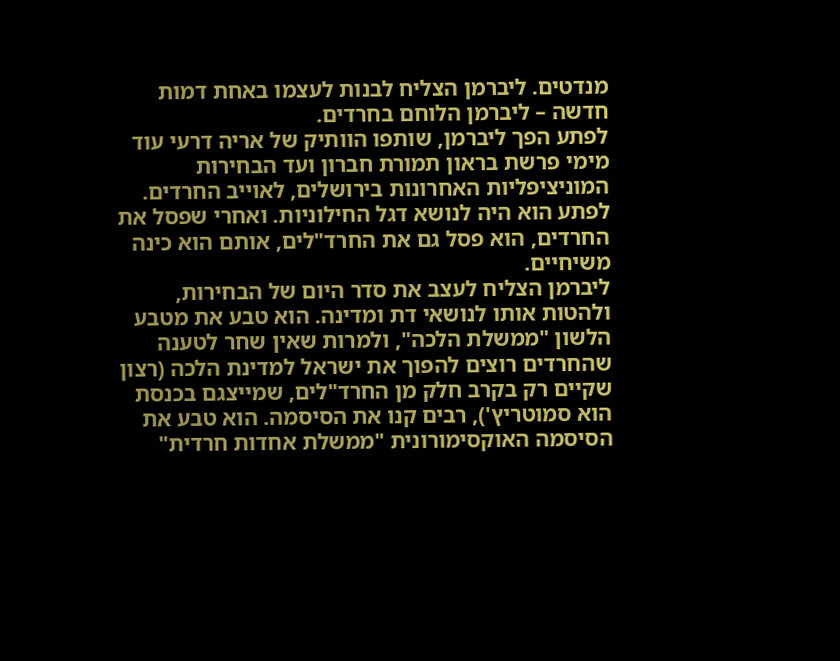מנדטים. ליברמן הצליח לבנות לעצמו באחת דמות חדשה – ליברמן הלוחם בחרדים.
לפתע הפך ליברמן, שותפו הוותיק של אריה דרעי עוד מימי פרשת בראון תמורת חברון ועד הבחירות המוניציפליות האחרונות בירושלים, לאוייב החרדים. לפתע הוא היה לנושא דגל החילוניות. ואחרי שפסל את החרדים, הוא פסל גם את החרד"לים, אותם הוא כינה משיחיים.
ליברמן הצליח לעצב את סדר היום של הבחירות, ולהטות אותו לנושאי דת ומדינה. הוא טבע את מטבע הלשון "ממשלת הלכה", ולמרות שאין שחר לטענה שהחרדים רוצים להפוך את ישראל למדינת הלכה (רצון שקיים רק בקרב חלק מן החרד"לים, שמייצגם בכנסת הוא סמוטריץ'), רבים קנו את הסיסמה. הוא טבע את הסיסמה האוקסימורונית "ממשלת אחדות חרדית"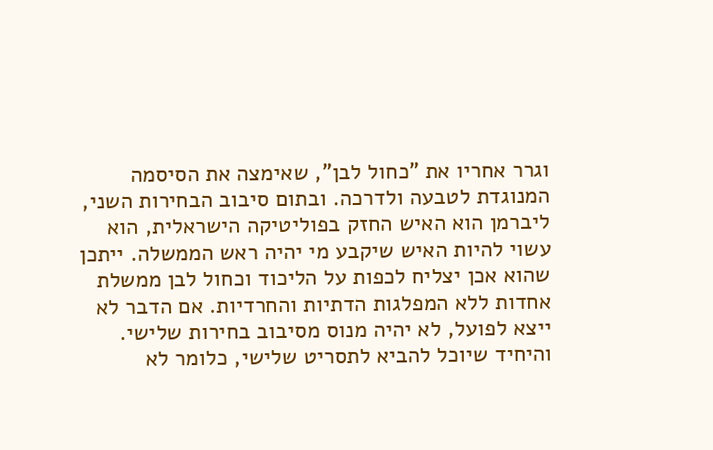וגרר אחריו את "כחול לבן", שאימצה את הסיסמה המנוגדת לטבעה ולדרכה. ובתום סיבוב הבחירות השני, ליברמן הוא האיש החזק בפוליטיקה הישראלית, הוא עשוי להיות האיש שיקבע מי יהיה ראש הממשלה. ייתכן שהוא אכן יצליח לכפות על הליכוד וכחול לבן ממשלת אחדות ללא המפלגות הדתיות והחרדיות. אם הדבר לא ייצא לפועל, לא יהיה מנוס מסיבוב בחירות שלישי. והיחיד שיוכל להביא לתסריט שלישי, כלומר לא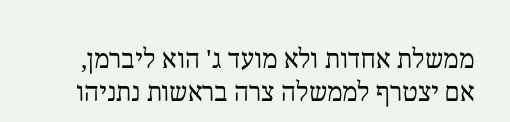ממשלת אחדות ולא מועד ג' הוא ליברמן, אם יצטרף לממשלה צרה בראשות נתניהו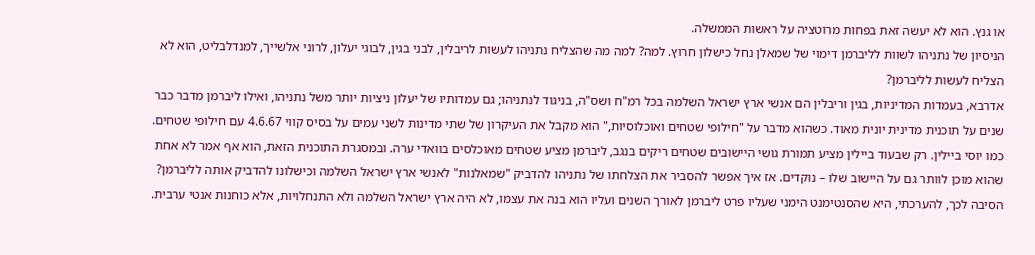או גנץ. הוא לא יעשה זאת בפחות מרוטציה על ראשות הממשלה.
הניסיון של נתניהו לשוות לליברמן דימוי של שמאלן נחל כישלון חרוץ. למה? למה מה שהצליח נתניהו לעשות לריבלין, לבני בגין, לבוגי יעלון, לרוני אלשייך, למנדלבליט, הוא לא הצליח לעשות לליברמן?
אדרבא, בעמדות המדיניות, בגין וריבלין הם אנשי ארץ ישראל השלמה בכל רמ"ח ושס"ה, בניגוד לנתניהו; גם עמדותיו של יעלון ניציות יותר משל נתניהו, ואילו ליברמן מדבר כבר שנים על תוכנית מדינית יונית מאוד. כשהוא מדבר על "חילופי שטחים ואוכלוסיות," הוא מקבל את העיקרון של שתי מדינות לשני עמים על בסיס קווי 4.6.67 עם חילופי שטחים. כמו יוסי ביילין. רק שבעוד ביילין מציע תמורת גושי היישובים שטחים ריקים בנגב, ליברמן מציע שטחים מאוכלסים בוואדי ערה. ובמסגרת התוכנית הזאת, הוא אף אמר לא אחת שהוא מוכן לוותר גם על היישוב שלו – נוקדים. אז איך אפשר להסביר את הצלחתו של נתניהו להדביק "שמאלנות" לאנשי ארץ ישראל השלמה וכישלונו להדביק אותה לליברמן?
הסיבה לכך, להערכתי, היא שהסנטימנט הימני שעליו פרט ליברמן לאורך השנים ועליו הוא בנה את עצמו, לא היה ארץ ישראל השלמה ולא התנחלויות, אלא כוחנות אנטי ערבית.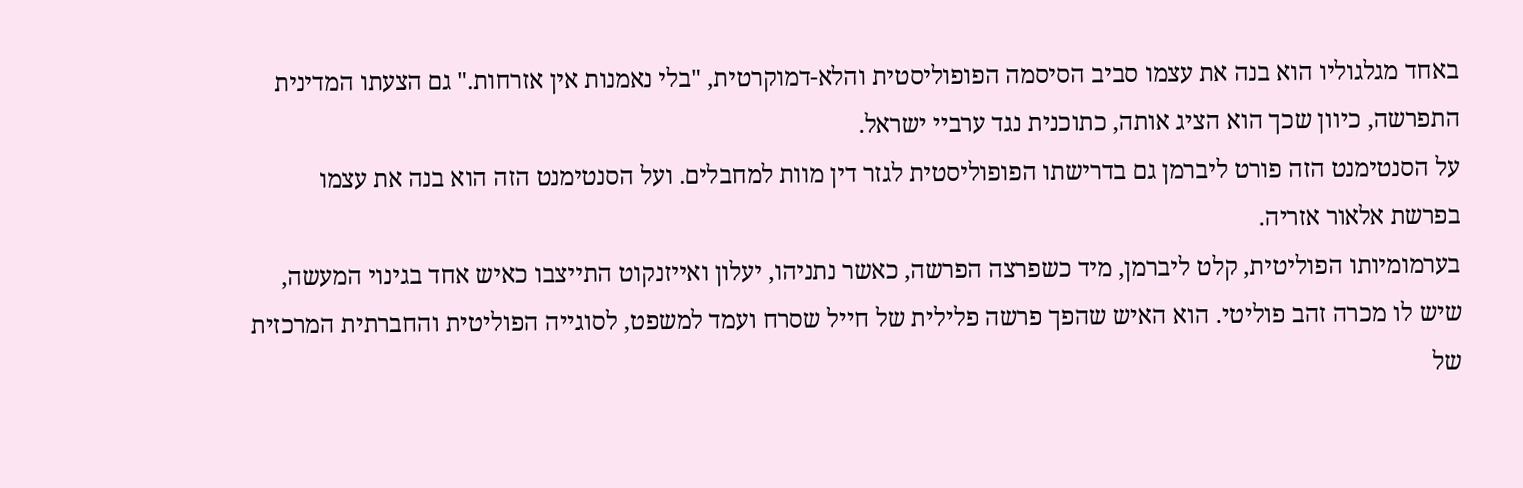באחד מגלגוליו הוא בנה את עצמו סביב הסיסמה הפופוליסטית והלא-דמוקרטית, "בלי נאמנות אין אזרחות." גם הצעתו המדינית התפרשה, כיוון שכך הוא הציג אותה, כתוכנית נגד ערביי ישראל.
על הסנטימנט הזה פורט ליברמן גם בדרישתו הפופוליסטית לגזר דין מוות למחבלים. ועל הסנטימנט הזה הוא בנה את עצמו בפרשת אלאור אזריה.
בערמומיותו הפוליטית, קלט ליברמן, מיד כשפרצה הפרשה, כאשר נתניהו, יעלון ואייזנקוט התייצבו כאיש אחד בגינוי המעשה, שיש לו מכרה זהב פוליטי. הוא האיש שהפך פרשה פלילית של חייל שסרח ועמד למשפט, לסוגייה הפוליטית והחברתית המרכזית של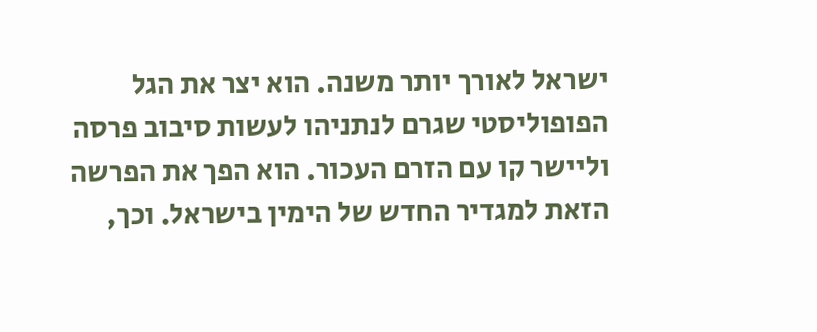ישראל לאורך יותר משנה. הוא יצר את הגל הפופוליסטי שגרם לנתניהו לעשות סיבוב פרסה וליישר קו עם הזרם העכור. הוא הפך את הפרשה הזאת למגדיר החדש של הימין בישראל. וכך,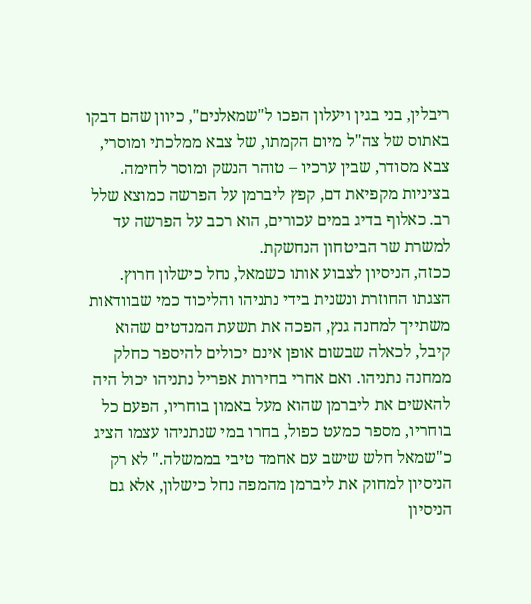ריבלין, בני בגין ויעלון הפכו ל"שמאלנים", כיוון שהם דבקו באתוס של צה"ל מיום הקמתו, של צבא ממלכתי ומוסרי, צבא מסודר, שבין ערכיו – טוהר הנשק ומוסר לחימה. בציניות מקפיאת דם, קפץ ליברמן על הפרשה כמוצא שלל רב. כאלוף בדיג במים עכורים, הוא רכב על הפרשה עד למשרת שר הביטחון הנחשקת.
ככזה, הניסיון לצבוע אותו כשמאל, נחל כישלון חרוץ. הצגתו החוזרת ונשנית בידי נתניהו והליכוד כמי שבוודאות משתייך למחנה גנץ, הפכה את תשעת המנדטים שהוא קיבל, לכאלה שבשום אופן אינם יכולים להיספר כחלק ממחנה נתניהו. ואם אחרי בחירות אפריל נתניהו יכול היה להאשים את ליברמן שהוא מעל באמון בוחריו, הפעם כל בוחריו, מספר כמעט כפול, בחרו במי שנתניהו עצמו הציג כ"שמאל חלש שישב עם אחמד טיבי בממשלה." לא רק הניסיון למחוק את ליברמן מהמפה נחל כישלון, אלא גם הניסיון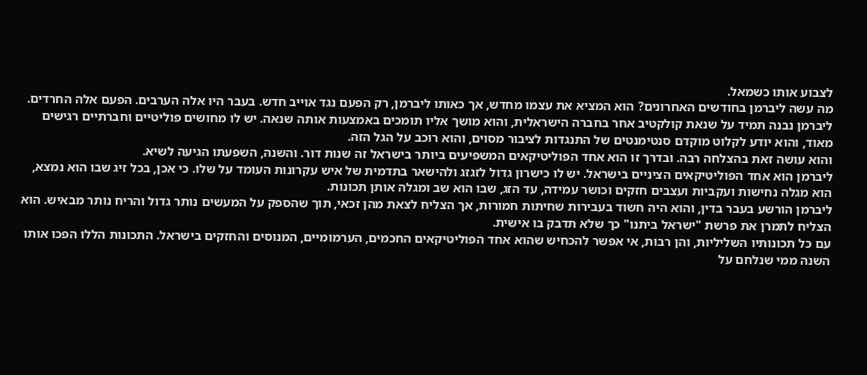לצבוע אותו כשמאל.
מה עשה ליברמן בחודשים האחרונים? הוא המציא את עצמו מחדש, אך כאותו ליברמן, רק הפעם נגד אוייב חדש. בעבר היו אלה הערבים. הפעם אלה החרדים. ליברמן נבנה תמיד על שנאת קולקטיב אחר בחברה הישראלית, והוא מושך אליו תומכים באמצעות אותה שנאה. יש לו מחושים פוליטיים וחברתיים רגישים מאוד, והוא יודע לקלוט מוקדם סנטימנטים של התנגדות לציבור מסוים, והוא רוכב על הגל הזה.
והוא עושה זאת בהצלחה רבה. ובדרך זו הוא אחד הפוליטיקאים המשפיעים ביותר בישראל זה שנות דור. והשנה, השפעתו הגיעה לשיא.
ליברמן הוא אחד הפוליטיקאים הציניים בישראל. יש לו כישרון גדול לזגזג ולהישאר בתדמית של איש עקרונות העומד על שלו. כי אכן, בכל זיג שבו הוא נמצא, הוא מגלה נחישות ועקביות ועצבים חזקים וכושר עמידה, עד הזג, שבו הוא שב ומגלה אותן תכונות.
ליברמן הורשע בעבר בדין, והוא היה חשוד בעבירות שחיתות חמורות, אך הצליח לצאת מהן זכאי, תוך שהספק על המעשים נותר גדול והריח נותר מבאיש. הוא הצליח לתמרן את פרשת "ישראל ביתנו" כך שלא תדבק בו אישית.
עם כל תכונותיו השליליות, והן רבות, אי אפשר להכחיש שהוא אחד הפוליטיקאים החכמים, הערמומיים, המנוסים והחזקים בישראל. התכונות הללו הפכו אותו השנה ממי שנלחם על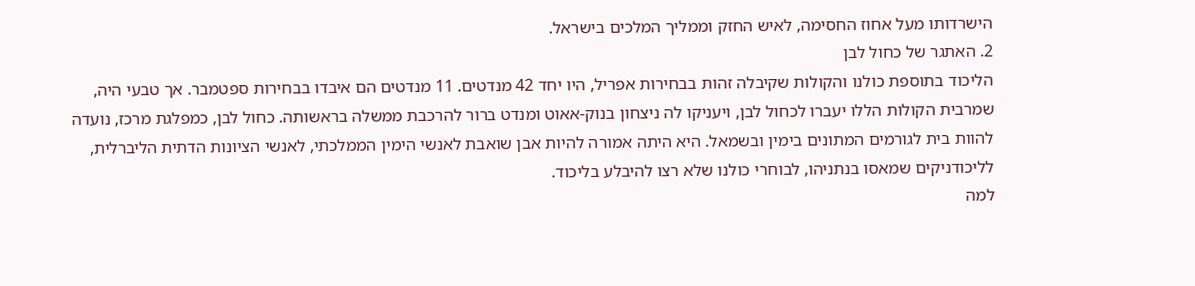הישרדותו מעל אחוז החסימה, לאיש החזק וממליך המלכים בישראל.
2. האתגר של כחול לבן
הליכוד בתוספת כולנו והקולות שקיבלה זהות בבחירות אפריל, היו יחד 42 מנדטים. 11 מנדטים הם איבדו בבחירות ספטמבר. אך טבעי היה, שמרבית הקולות הללו יעברו לכחול לבן, ויעניקו לה ניצחון בנוק-אאוט ומנדט ברור להרכבת ממשלה בראשותה. כחול לבן, כמפלגת מרכז, נועדה להוות בית לגורמים המתונים בימין ובשמאל. היא היתה אמורה להיות אבן שואבת לאנשי הימין הממלכתי, לאנשי הציונות הדתית הליברלית, לליכודניקים שמאסו בנתניהו, לבוחרי כולנו שלא רצו להיבלע בליכוד.
למה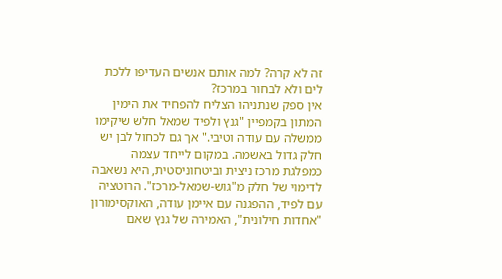זה לא קרה? למה אותם אנשים העדיפו ללכת לים ולא לבחור במרכז?
אין ספק שנתניהו הצליח להפחיד את הימין המתון בקמפיין "גנץ ולפיד שמאל חלש שיקימו ממשלה עם עודה וטיבי." אך גם לכחול לבן יש חלק גדול באשמה. במקום לייחד עצמה כמפלגת מרכז ניצית וביטחוניסטית, היא נשאבה לדימוי של חלק מ"גוש-שמאל-מרכז". הרוטציה עם לפיד, ההפגנה עם איימן עודה, האוקסימורון "אחדות חילונית", האמירה של גנץ שאם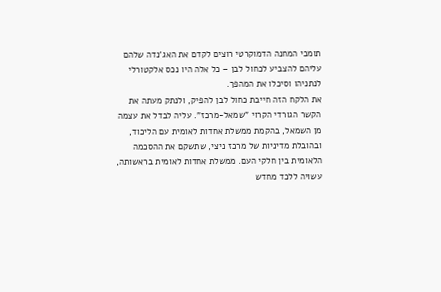תומכי המחנה הדמוקרטי רוצים לקדם את האג'נדה שלהם עליהם להצביע לכחול לבן – כל אלה היו נכס אלקטורלי לנתניהו וסיכלו את המהפך.
את הלקח הזה חייבת כחול לבן להפיק, ולנתק מעתה את הקשר הגורדי הקרוי "שמאל-מרכז". עליה לבדל את עצמה מן השמאל, בהקמת ממשלת אחדות לאומית עם הליכוד, ובהובלת מדיניות של מרכז ניצי, שתשקם את ההסכמה הלאומית בין חלקי העם. ממשלת אחדות לאומית בראשותה, עשויה ללכד מחדש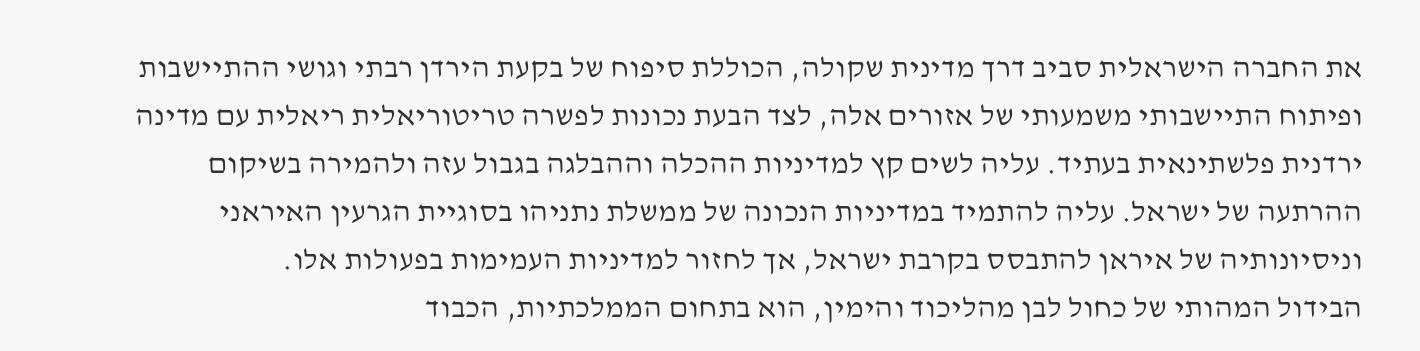את החברה הישראלית סביב דרך מדינית שקולה, הכוללת סיפוח של בקעת הירדן רבתי וגושי ההתיישבות ופיתוח התיישבותי משמעותי של אזורים אלה, לצד הבעת נכונות לפשרה טריטוריאלית ריאלית עם מדינה ירדנית פלשתינאית בעתיד. עליה לשים קץ למדיניות ההכלה וההבלגה בגבול עזה ולהמירה בשיקום ההרתעה של ישראל. עליה להתמיד במדיניות הנכונה של ממשלת נתניהו בסוגיית הגרעין האיראני וניסיונותיה של איראן להתבסס בקרבת ישראל, אך לחזור למדיניות העמימות בפעולות אלו.
הבידול המהותי של כחול לבן מהליכוד והימין, הוא בתחום הממלכתיות, הכבוד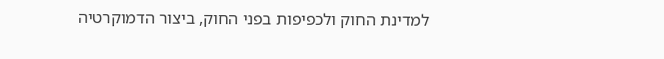למדינת החוק ולכפיפות בפני החוק, ביצור הדמוקרטיה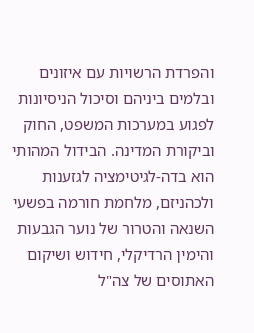והפרדת הרשויות עם איזונים ובלמים ביניהם וסיכול הניסיונות לפגוע במערכות המשפט, החוק וביקורת המדינה. הבידול המהותי הוא בדה-לגיטימציה לגזענות ולכהניזם, מלחמת חורמה בפשעי השנאה והטרור של נוער הגבעות והימין הרדיקלי, חידוש ושיקום האתוסים של צה"ל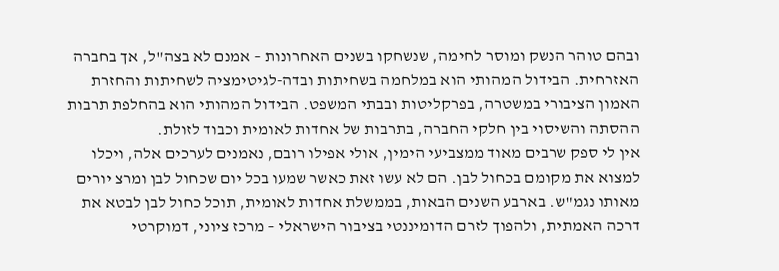ובהם טוהר הנשק ומוסר לחימה, שנשחקו בשנים האחרונות – אמנם לא בצה"ל, אך בחברה האזרחית. הבידול המהותי הוא במלחמה בשחיתות ובדה-לגיטימציה לשחיתות והחזרת האמון הציבורי במשטרה, בפרקליטות ובבתי המשפט. הבידול המהותי הוא בהחלפת תרבות ההסתה והשיסוי בין חלקי החברה, בתרבות של אחדות לאומית וכבוד לזולת.
אין לי ספק שרבים מאוד ממצביעי הימין, אולי אפילו רובם, נאמנים לערכים אלה, ויכלו למצוא את מקומם בכחול לבן. הם לא עשו זאת כאשר שמעו בכל יום שכחול לבן ומרצ יורים מאותו נגמ"ש. בארבע השנים הבאות, בממשלת אחדות לאומית, תוכל כחול לבן לבטא את דרכה האמתית, ולהפוך לזרם הדומיננטי בציבור הישראלי – מרכז ציוני, דמוקרטי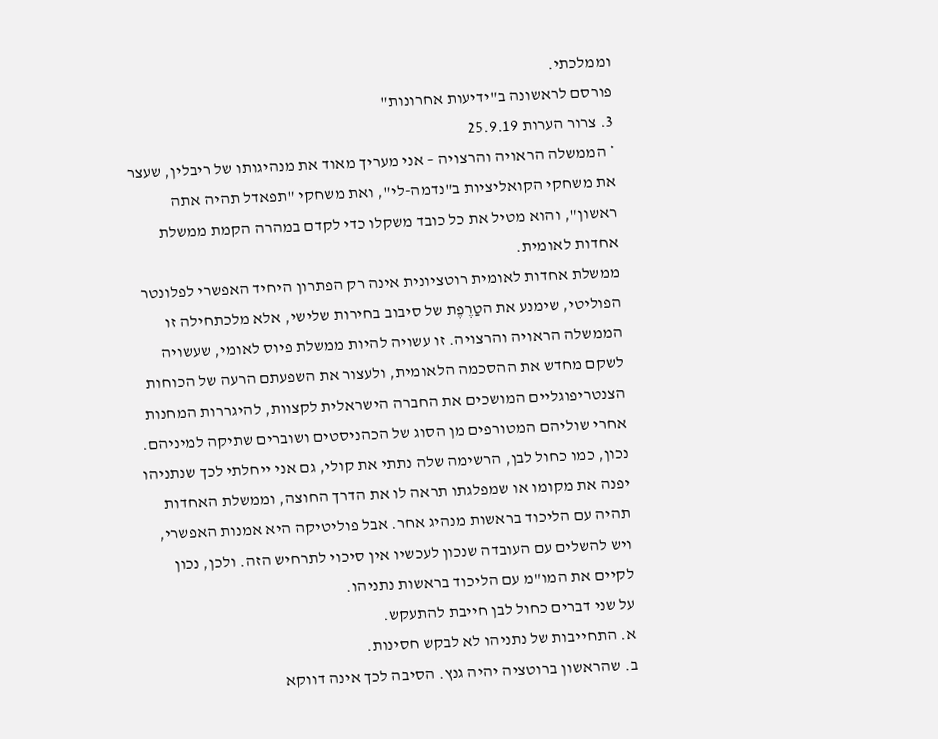וממלכתי.
פורסם לראשונה ב"ידיעות אחרונות"
3. צרור הערות 25.9.19
* הממשלה הראויה והרצויה – אני מעריך מאוד את מנהיגותו של ריבלין, שעצר את משחקי הקואליציות ב"נדמה-לי", ואת משחקי "תפאדל תהיה אתה ראשון", והוא מטיל את כל כובד משקלו כדי לקדם במהרה הקמת ממשלת אחדות לאומית.
ממשלת אחדות לאומית רוטציונית אינה רק הפתרון היחיד האפשרי לפלונטר הפוליטי, שימנע את הטַרֶפֶת של סיבוב בחירות שלישי, אלא מלכתחילה זו הממשלה הראויה והרצויה. זו עשויה להיות ממשלת פיוס לאומי, שעשויה לשקם מחדש את ההסכמה הלאומית, ולעצור את השפעתם הרעה של הכוחות הצנטריפוגליים המושכים את החברה הישראלית לקצוות, להיגררות המחנות אחרי שוליהם המטורפים מן הסוג של הכהניסטים ושוברים שתיקה למיניהם.
נכון, כמו כחול לבן, הרשימה שלה נתתי את קולי, גם אני ייחלתי לכך שנתניהו יפנה את מקומו או שמפלגתו תראה לו את הדרך החוצה, וממשלת האחדות תהיה עם הליכוד בראשות מנהיג אחר. אבל פוליטיקה היא אמנות האפשרי, ויש להשלים עם העובדה שנכון לעכשיו אין סיכוי לתרחיש הזה. ולכן, נכון לקיים את המו"מ עם הליכוד בראשות נתניהו.
על שני דברים כחול לבן חייבת להתעקש.
א. התחייבות של נתניהו לא לבקש חסינות.
ב. שהראשון ברוטציה יהיה גנץ. הסיבה לכך אינה דווקא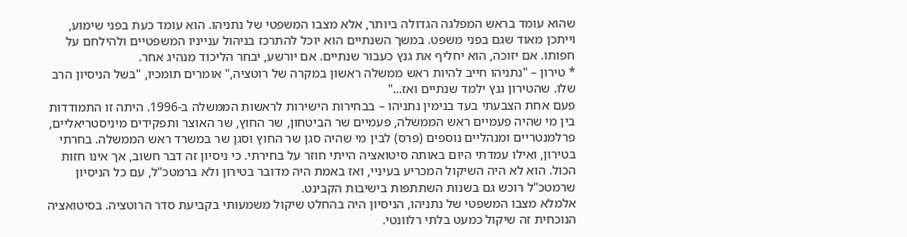שהוא עומד בראש המפלגה הגדולה ביותר, אלא מצבו המשפטי של נתניהו. הוא עומד כעת בפני שימוע, וייתכן מאוד שגם בפני משפט. במשך השנתיים הוא יוכל להתרכז בניהול ענייניו המשפטיים ולהילחם על חפותו. אם יזוכה, הוא יחליף את גנץ כעבור שנתיים. אם יורשע, יבחר הליכוד מנהיג אחר.
* טירון – "נתניהו חייב להיות ראש ממשלה ראשון במקרה של רוטציה," אומרים תומכיו, "בשל הניסיון הרב שלו. שהטירון גנץ ילמד שנתיים ואז..."
פעם אחת הצבעתי בעד בנימין נתניהו – בבחירות הישירות לראשות הממשלה ב-1996. היתה זו התמודדות בין מי שהיה פעמיים ראש הממשלה, פעמיים שר הביטחון, שר החוץ, שר האוצר ותפקידים מיניסטריאליים, פרלמנטריים ומנהליים נוספים (פרס) לבין מי שהיה סגן שר החוץ וסגן שר במשרד ראש הממשלה. בחרתי בטירון, ואילו עמדתי היום באותה סיטואציה הייתי חוזר על בחירתי. כי ניסיון זה דבר חשוב, אך אינו חזות הכול. הוא לא היה השיקול המכריע בעיניי, ואז באמת היה מדובר בטירון ולא ברמטכ"ל, עם כל הניסיון שרמטכ"ל רוכש גם בשנות השתתפות בישיבות הקבינט.
אלמלא מצבו המשפטי של נתניהו, הניסיון היה בהחלט שיקול משמעותי בקביעת סדר הרוטציה. בסיטואציה הנוכחית זה שיקול כמעט בלתי רלוונטי.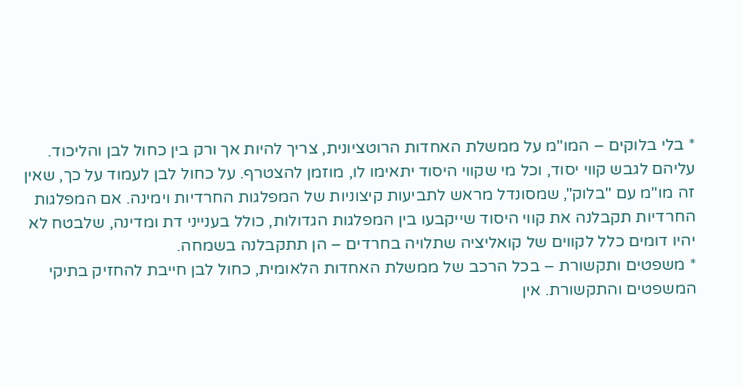* בלי בלוקים – המו"מ על ממשלת האחדות הרוטציונית, צריך להיות אך ורק בין כחול לבן והליכוד. עליהם לגבש קווי יסוד, וכל מי שקווי היסוד יתאימו לו, מוזמן להצטרף. על כחול לבן לעמוד על כך, שאין זה מו"מ עם "בלוק", שמסונדל מראש לתביעות קיצוניות של המפלגות החרדיות וימינה. אם המפלגות החרדיות תקבלנה את קווי היסוד שייקבעו בין המפלגות הגדולות, כולל בענייני דת ומדינה, שלבטח לא יהיו דומים כלל לקווים של קואליציה שתלויה בחרדים – הן תתקבלנה בשמחה.
* משפטים ותקשורת – בכל הרכב של ממשלת האחדות הלאומית, כחול לבן חייבת להחזיק בתיקי המשפטים והתקשורת. אין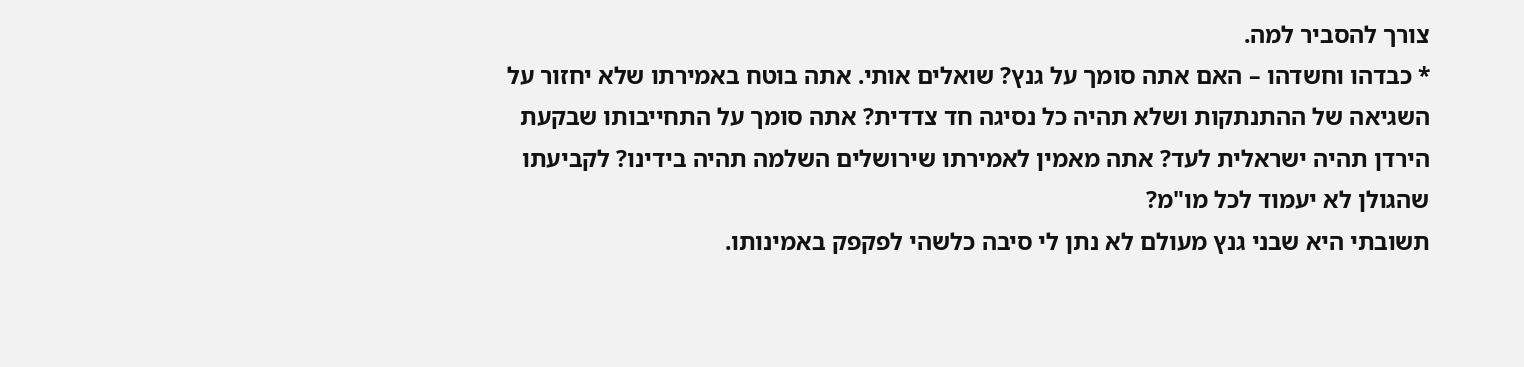צורך להסביר למה.
* כבדהו וחשדהו – האם אתה סומך על גנץ? שואלים אותי. אתה בוטח באמירתו שלא יחזור על השגיאה של ההתנתקות ושלא תהיה כל נסיגה חד צדדית? אתה סומך על התחייבותו שבקעת הירדן תהיה ישראלית לעד? אתה מאמין לאמירתו שירושלים השלמה תהיה בידינו? לקביעתו שהגולן לא יעמוד לכל מו"מ?
תשובתי היא שבני גנץ מעולם לא נתן לי סיבה כלשהי לפקפק באמינותו.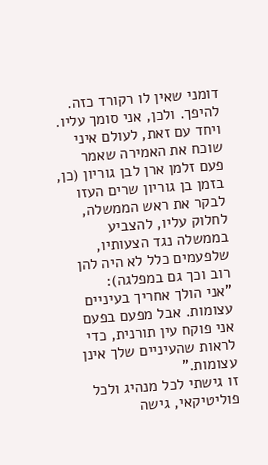דומני שאין לו רקורד כזה. להיפך. ולכן, אני סומך עליו.
ויחד עם זאת, לעולם איני שוכח את האמירה שאמר פעם זלמן ארן לבן גוריון (כן, בזמן בן גוריון שרים העזו לבקר את ראש הממשלה, לחלוק עליו, להצביע בממשלה נגד הצעותיו, שלפעמים כלל לא היה להן רוב וכך גם במפלגה):
"אני הולך אחריך בעיניים עצומות. אבל מפעם בפעם אני פוקח עין תורנית, כדי לראות שהעיניים שלך אינן עצומות."
זו גישתי לכל מנהיג ולכל פוליטיקאי, גישה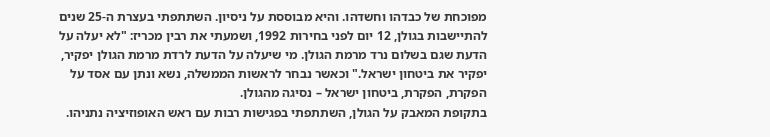מפוכחת של כבדהו וחשדהו. והיא מבוססת על ניסיון. השתתפתי בעצרת ה-25 שנים להתיישבות בגולן, 12 יום לפני בחירות 1992, ושמעתי את רבין מכריז: "לא יעלה על הדעת שגם בשלום נרד מרמת הגולן. מי שיעלה על הדעת לרדת מרמת הגולן יפקיר, יפקיר את ביטחון ישראל." וכאשר נבחר לראשות הממשלה, נשא ונתן עם אסד על הפקרת, הפקרת, ביטחון ישראל – נסיגה מהגולן.
בתקופת המאבק על הגולן, השתתפתי בפגישות רבות עם ראש האופוזיציה נתניהו.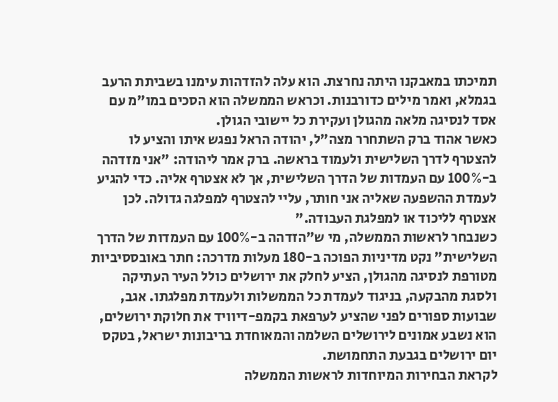תמיכתו במאבקנו היתה נחרצת. הוא עלה להזדהות עימנו בשביתת הרעב בגמלא, ואמר מילים כדורבנות. וכראש הממשלה הוא הסכים במו"מ עם אסד לנסיגה מלאה מהגולן ועקירת כל יישובי הגולן.
כאשר אהוד ברק השתחרר מצה"ל, יהודה הראל נפגש איתו והציע לו להצטרף לדרך השלישית ולעמוד בראשה. ברק אמר ליהודה: "אני מזדהה ב-100% עם העמדות של הדרך השלישית, אך לא אצטרף אליה. כדי להגיע לעמדת ההשפעה שאליה אני חותר, עליי להצטרף למפלגה גדולה. לכן אצטרף לליכוד או למפלגת העבודה."
כשנבחר לראשות הממשלה, מי ש"הזדהה ב-100% עם העמדות של הדרך השלישית" נקט מדיניות הפוכה ב-180 מעלות מדרכה: חתר באובססיביות מטורפת לנסיגה מהגולן, הציע לחלק את ירושלים כולל העיר העתיקה ולסגת מהבקעה, בניגוד לעמדת כל הממשלות ולעמדת מפלגתו. אגב, שבועות ספורים לפני שהציע לערפאת בקמפ-דיוויד את חלוקת ירושלים, הוא נשבע אמונים לירושלים השלמה והמאוחדת בריבונות ישראל, בטקס יום ירושלים בגבעת התחמושת.
לקראת הבחירות המיוחדות לראשות הממשלה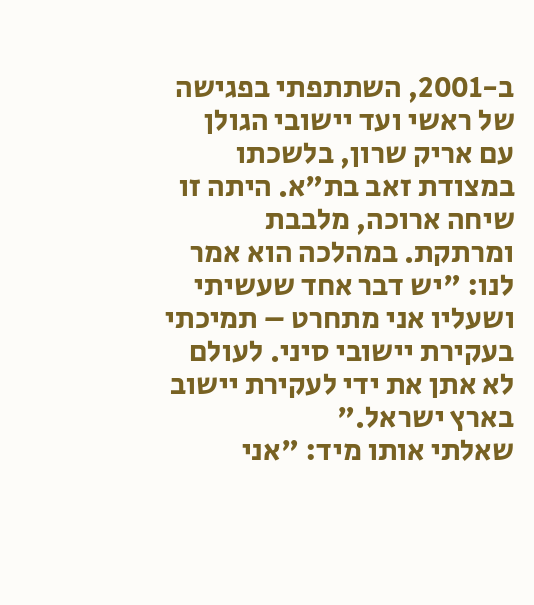ב-2001, השתתפתי בפגישה של ראשי ועד יישובי הגולן עם אריק שרון, בלשכתו במצודת זאב בת"א. היתה זו שיחה ארוכה, מלבבת ומרתקת. במהלכה הוא אמר לנו: "יש דבר אחד שעשיתי ושעליו אני מתחרט – תמיכתי בעקירת יישובי סיני. לעולם לא אתן את ידי לעקירת יישוב בארץ ישראל."
שאלתי אותו מיד: "אני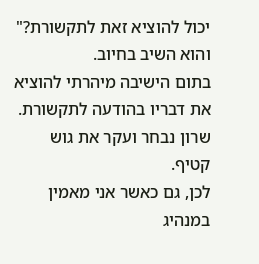יכול להוציא זאת לתקשורת?" והוא השיב בחיוב.
בתום הישיבה מיהרתי להוציא את דבריו בהודעה לתקשורת. שרון נבחר ועקר את גוש קטיף.
לכן, גם כאשר אני מאמין במנהיג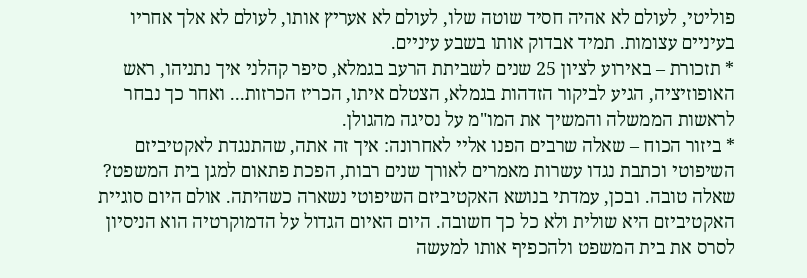פוליטי, לעולם לא אהיה חסיד שוטה שלו, לעולם לא אעריץ אותו, לעולם לא אלך אחריו בעיניים עצומות. תמיד אבדוק אותו בשבע עיניים.
* תזכורת – באירוע לציון 25 שנים לשביתת הרעב בגמלא, סיפר קהלני איך נתניהו, ראש האופוזיציה, הגיע לביקור הזדהות בגמלא, הצטלם איתו, הכריז הכרזות... ואחר כך נבחר לראשות הממשלה והמשיך את המו"מ על נסיגה מהגולן.
* ביזור הכוח – שאלה שרבים הפנו אליי לאחרונה: איך זה אתה, שהתנגדת לאקטיביזם השיפוטי וכתבת נגדו עשרות מאמרים לאורך שנים רבות, הפכת פתאום למגן בית המשפט?
שאלה טובה. ובכן, עמדתי בנושא האקטיביזם השיפוטי נשארה כשהיתה. אולם היום סוגיית האקטיביזם היא שולית ולא כל כך חשובה. היום האיום הגדול על הדמוקרטיה הוא הניסיון לסרס את בית המשפט ולהכפיף אותו למעשה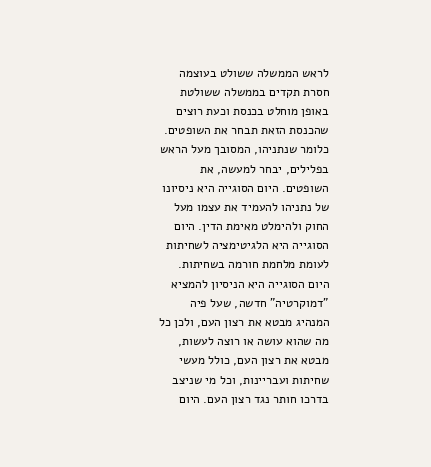לראש הממשלה ששולט בעוצמה חסרת תקדים בממשלה ששולטת באופן מוחלט בכנסת וכעת רוצים שהכנסת הזאת תבחר את השופטים. כלומר שנתניהו, המסובך מעל הראש בפלילים, יבחר למעשה, את השופטים. היום הסוגייה היא ניסיונו של נתניהו להעמיד את עצמו מעל החוק ולהימלט מאימת הדין. היום הסוגייה היא הלגיטימציה לשחיתות לעומת מלחמת חורמה בשחיתות. היום הסוגייה היא הניסיון להמציא "דמוקרטיה" חדשה, שעל פיה המנהיג מבטא את רצון העם, ולכן כל מה שהוא עושה או רוצה לעשות, מבטא את רצון העם, כולל מעשי שחיתות ועבריינות, וכל מי שניצב בדרכו חותר נגד רצון העם. היום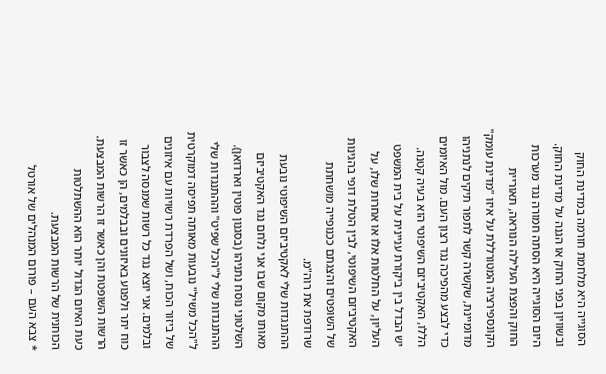הסוגייה היא מלחמת חורמה במדינת החוק ובשוויון בפני החוק או הגנה על מדינת החוק. היום הסוגייה היא הסתה חמורה נגד מערכות החוק והפצת העלילה הנוראה, תאוריית הקונספירציה המטורללת על איזו "מדינת עומק" מדומיינת, שקשרה קשר לתפור תיקים לנתניהו כדי לבצע מהפיכה נגד רצון העם. מול האיומים הללו, האקטיביזם השיפוטי הוא בעיה קטנה.
יש הבדל בין ביקורת עניינית על בית המשפט העליון, על החלטות אלו או אחרות שלו, על האקטיביזם השיפוטי, לבין הטלת דופי בהגינות של השופטים והצגתם ככנופייה מושחתת שרודפת את רוה"מ.
ההתנגדות שלי לאקטיביזם השיפוטי נובעת מאותו מקום שבו אני נלחם נגד האקטיביזם השלטוני נוסח נתניהו (בסגנון פוטין וארדואן). ההתנגדות שלי ל"הכל שפיט" וההתנגדות שלי ל"הכל משיל" נובעות מאותה תפיסה דמוקרטית של ביזור הכוח, ושל הפרדת רשויות עם איזונים ובלמים. אני יוצא נגד כל רשות שמנסה לצבור כוח יתר ולפגוע באיזונים ובבלמים, הן כאשר זו הרשות השופטת והן כאשר זו הרשות המבצעת. כעת האיום הגדול יותר הוא ההשתלטות הכוחנית של הרשות המבצעת.
* צבא העם – פורום המנהלים של אורטל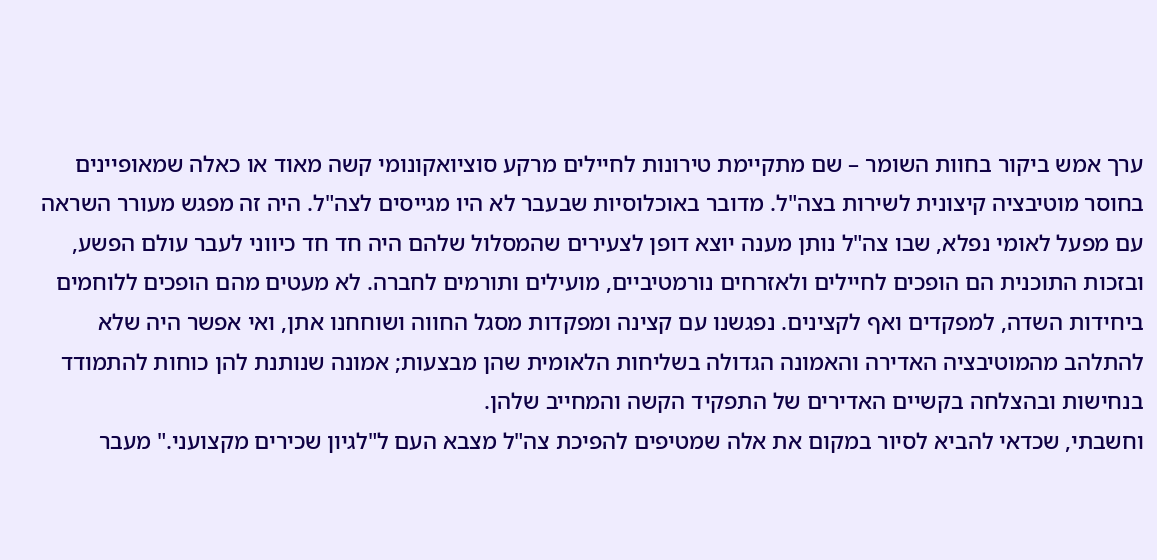ערך אמש ביקור בחוות השומר – שם מתקיימת טירונות לחיילים מרקע סוציואקונומי קשה מאוד או כאלה שמאופיינים בחוסר מוטיבציה קיצונית לשירות בצה"ל. מדובר באוכלוסיות שבעבר לא היו מגייסים לצה"ל. היה זה מפגש מעורר השראה עם מפעל לאומי נפלא, שבו צה"ל נותן מענה יוצא דופן לצעירים שהמסלול שלהם היה חד חד כיווני לעבר עולם הפשע, ובזכות התוכנית הם הופכים לחיילים ולאזרחים נורמטיביים, מועילים ותורמים לחברה. לא מעטים מהם הופכים ללוחמים ביחידות השדה, למפקדים ואף לקצינים. נפגשנו עם קצינה ומפקדות מסגל החווה ושוחחנו אתן, ואי אפשר היה שלא להתלהב מהמוטיבציה האדירה והאמונה הגדולה בשליחות הלאומית שהן מבצעות; אמונה שנותנת להן כוחות להתמודד בנחישות ובהצלחה בקשיים האדירים של התפקיד הקשה והמחייב שלהן.
וחשבתי, שכדאי להביא לסיור במקום את אלה שמטיפים להפיכת צה"ל מצבא העם ל"לגיון שכירים מקצועני." מעבר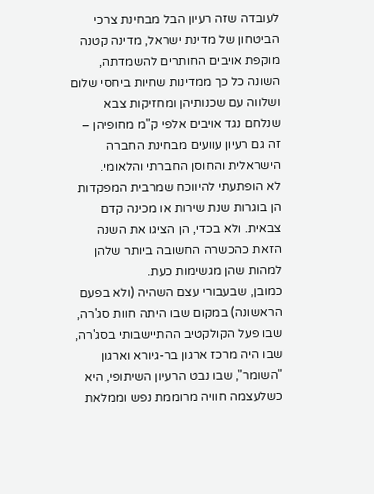לעובדה שזה רעיון הבל מבחינת צרכי הביטחון של מדינת ישראל, מדינה קטנה מוקפת אויבים החותרים להשמדתה, השונה כל כך ממדינות שחיות ביחסי שלום ושלווה עם שכנותיהן ומחזיקות צבא שנלחם נגד אויבים אלפי ק"מ מחופיהן – זה גם רעיון עוועים מבחינת החברה הישראלית והחוסן החברתי והלאומי.
לא הופתעתי להיווכח שמרבית המפקדות הן בוגרות שנת שירות או מכינה קדם צבאית. ולא בכדי, הן הציגו את השנה הזאת כהכשרה החשובה ביותר שלהן למהות שהן מגשימות כעת.
כמובן, שבעבורי עצם השהיה (ולא בפעם הראשונה) במקום שבו היתה חוות סג'רה, שבו פעל הקולקטיב ההתיישבותי בסג'רה, שבו היה מרכז ארגון בר-גיורא וארגון "השומר", שבו נבט הרעיון השיתופי, היא כשלעצמה חוויה מרוממת נפש וממלאת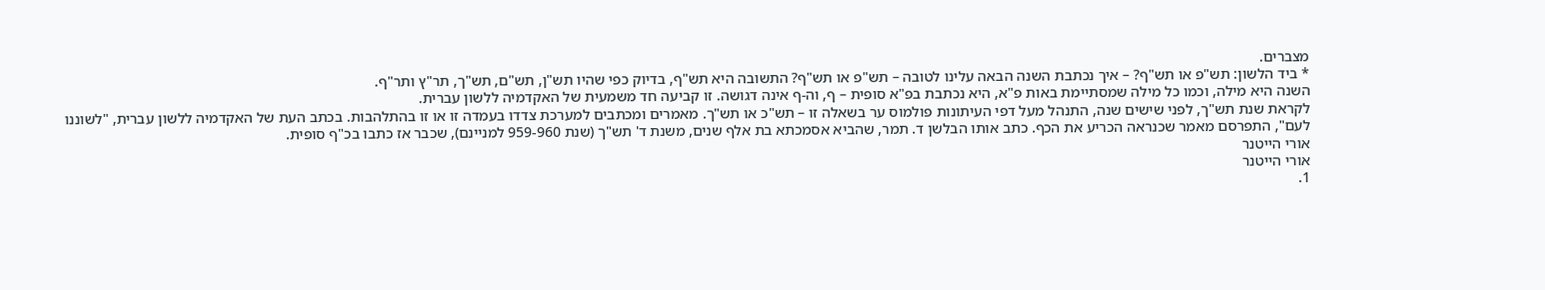מצברים.
* ביד הלשון: תש"פ או תש"ף? – איך נכתבת השנה הבאה עלינו לטובה – תש"פ או תש"ף? התשובה היא תש"ף, בדיוק כפי שהיו תש"ן, תש"ם, תש"ך, תר"ץ ותר"ף.
השנה היא מילה, וכמו כל מילה שמסתיימת באות פ"א, היא נכתבת בפ"א סופית – ף, וה-ף אינה דגושה. זו קביעה חד משמעית של האקדמיה ללשון עברית.
לקראת שנת תש"ך, לפני שישים שנה, התנהל מעל דפי העיתונות פולמוס ער בשאלה זו – תש"כ או תש"ך. מאמרים ומכתבים למערכת צדדו בעמדה זו או זו בהתלהבות. בכתב העת של האקדמיה ללשון עברית, "לשוננו לעם", התפרסם מאמר שכנראה הכריע את הכף. כתב אותו הבלשן ד. תמר, שהביא אסמכתא בת אלף שנים, משנת ד' תש"ך (שנת 959-960 למניינם), שכבר אז כתבו בכ"ף סופית.
אורי הייטנר
אורי הייטנר
1.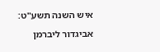איש השנה תשע"ט: אביגדור ליברמן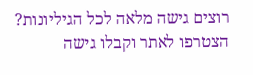רוצים גישה מלאה לכל הגיליונות?
הצטרפו לאתר וקבלו גישה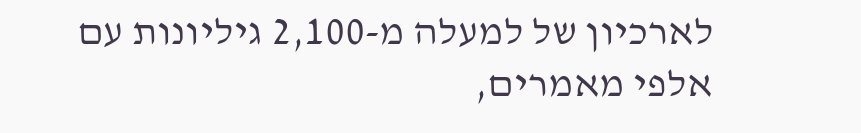לארכיון של למעלה מ-2,100 גיליונות עם אלפי מאמרים,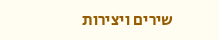שירים ויצירות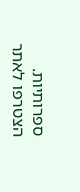ספרותיות.
הצטרפו לאתר